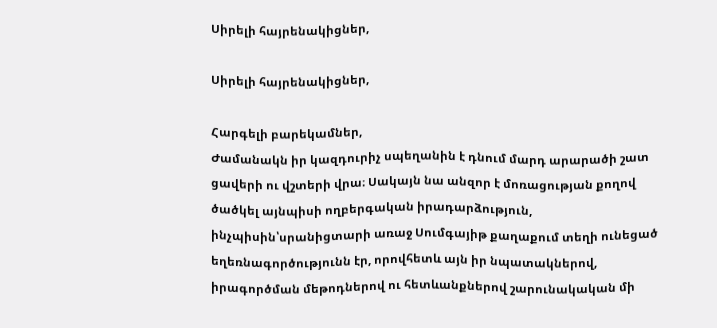Սիրելի հայրենակիցներ,

Սիրելի հայրենակիցներ,

Հարգելի բարեկամներ,
Ժամանակն իր կազդուրիչ սպեղանին է դնում մարդ արարածի շատ ցավերի ու վշտերի վրա։ Սակայն նա անզոր է մոռացության քողով ծածկել այնպիսի ողբերգական իրադարձություն, ինչպիսին՝սրանիցտարի առաջ Սումգայիթ քաղաքում տեղի ունեցած եղեռնագործությունն էր, որովհետև այն իր նպատակներով, իրագործման մեթոդներով ու հետևանքներով շարունակական մի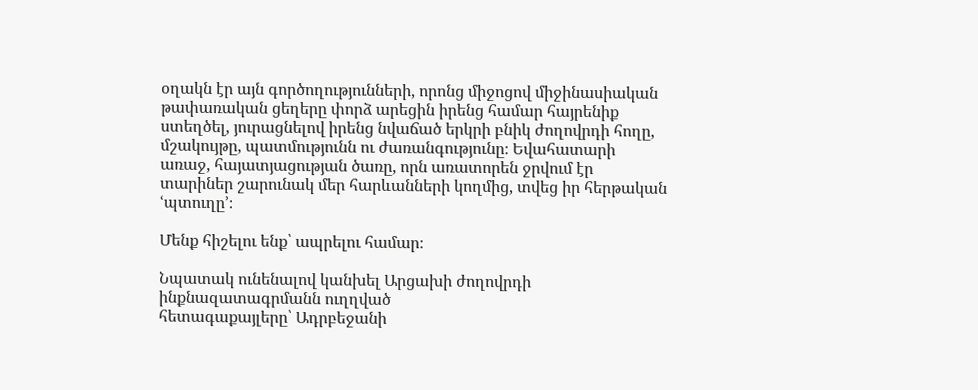օղակն էր այն գործողությունների, որոնց միջոցով միջինասիական թափառական ցեղերը փորձ արեցին իրենց համար հայրենիք ստեղծել, յուրացնելով իրենց նվաճած երկրի բնիկ ժողովրդի հողը, մշակույթը, պատմությունն ու ժառանգությունը։ Եվահատարի առաջ, հայատյացության ծառը, որն առատորեն ջրվում էր տարիներ շարունակ մեր հարևանների կողմից, տվեց իր հերթական ՙպտուղը՚։

Մենք հիշելու ենք՝ ապրելու համար։

Նպատակ ունենալով կանխել Արցախի ժողովրդի ինքնազատագրմանն ուղղված
հետագաքայլերը՝ Ադրբեջանի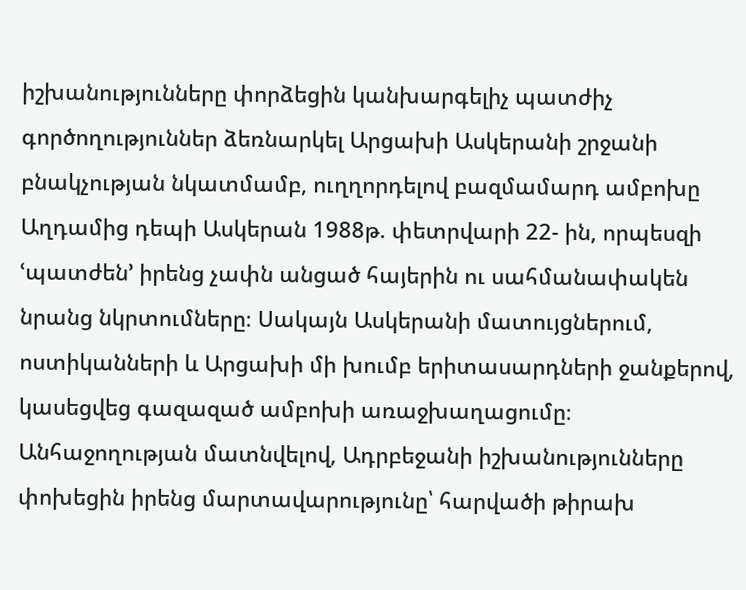իշխանությունները փորձեցին կանխարգելիչ պատժիչ գործողություններ ձեռնարկել Արցախի Ասկերանի շրջանի բնակչության նկատմամբ, ուղղորդելով բազմամարդ ամբոխը Աղդամից դեպի Ասկերան 1988թ. փետրվարի 22- ին, որպեսզի ՙպատժեն՚ իրենց չափն անցած հայերին ու սահմանափակեն նրանց նկրտումները։ Սակայն Ասկերանի մատույցներում, ոստիկանների և Արցախի մի խումբ երիտասարդների ջանքերով, կասեցվեց գազազած ամբոխի առաջխաղացումը։
Անհաջողության մատնվելով, Ադրբեջանի իշխանությունները փոխեցին իրենց մարտավարությունը՝ հարվածի թիրախ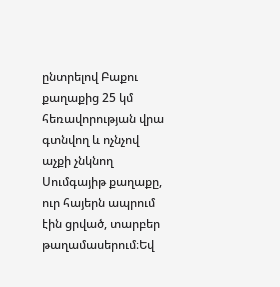ընտրելով Բաքու քաղաքից 25 կմ հեռավորության վրա գտնվող և ոչնչով աչքի չնկնող Սումգայիթ քաղաքը, ուր հայերն ապրում էին ցրված, տարբեր թաղամասերում։Եվ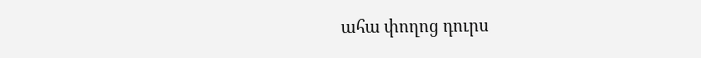ահա փողոց դուրս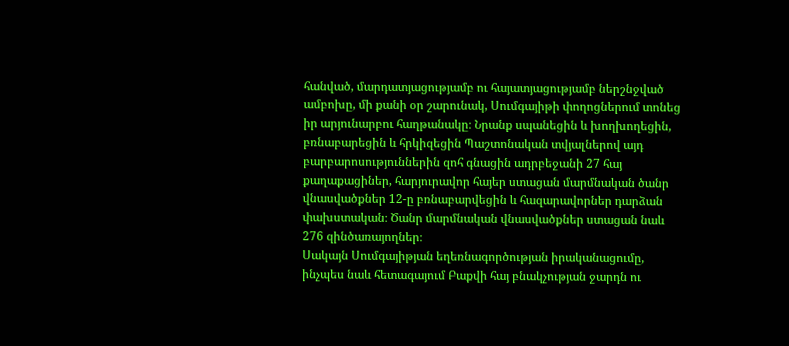հանված, մարդատյացությամբ ու հայատյացությամբ ներշնջված ամբոխը, մի քանի օր շարունակ, Սումգայիթի փողոցներում տոնեց իր արյունարբու հաղթանակը։ Նրանք սպանեցին և խողխողեցին, բռնաբարեցին և հրկիզեցին Պաշտոնական տվյալներով այդ բարբարոսություններին զոհ գնացին ադրբեջանի 27 հայ քաղաքացիներ, հարյուրավոր հայեր ստացան մարմնական ծանր վնասվածքներ 12-ը բռնաբարվեցին և հազարավորներ դարձան փախստական։ Ծանր մարմնական վնասվածքներ ստացան նաև 276 զինծառայողներ։
Սակայն Սումգայիթյան եղեռնագործության իրականացումը, ինչպես նաև հետագայում Բաքվի հայ բնակչության ջարդն ու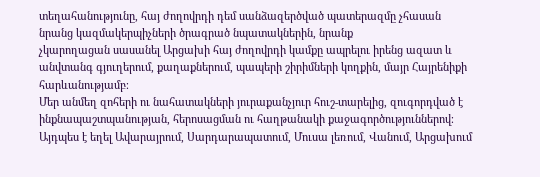տեղահանությունը, հայ ժողովրդի դեմ սանձազերծված պատերազմը չհասան նրանց կազմակերպիչների ծրագրած նպատակներին, նրանք
չկարողացան սասանել Արցախի հայ ժողովրդի կամքը ապրելու իրենց ազատ և անվտանգ գյուղերում, քաղաքներում, պապերի շիրիմների կողքին, մայր Հայրենիքի հարևանությամբ։
Մեր անմեղ զոհերի ու նահատակների յուրաքանչյուր հուշ-տարելից, զուգորդված է ինքնապաշտպանության, հերոսացման ու հաղթանակի քաջագործություններով։ Այդպես է եղել Ավարայրում, Սարդարապատում, Մուսա լեռում, Վանում, Արցախում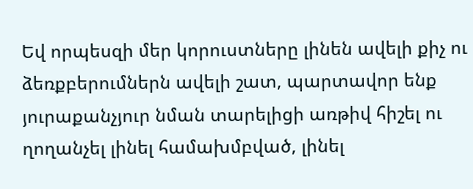Եվ որպեսզի մեր կորուստները լինեն ավելի քիչ ու ձեռքբերումներն ավելի շատ, պարտավոր ենք յուրաքանչյուր նման տարելիցի առթիվ հիշել ու ղողանչել լինել համախմբված, լինել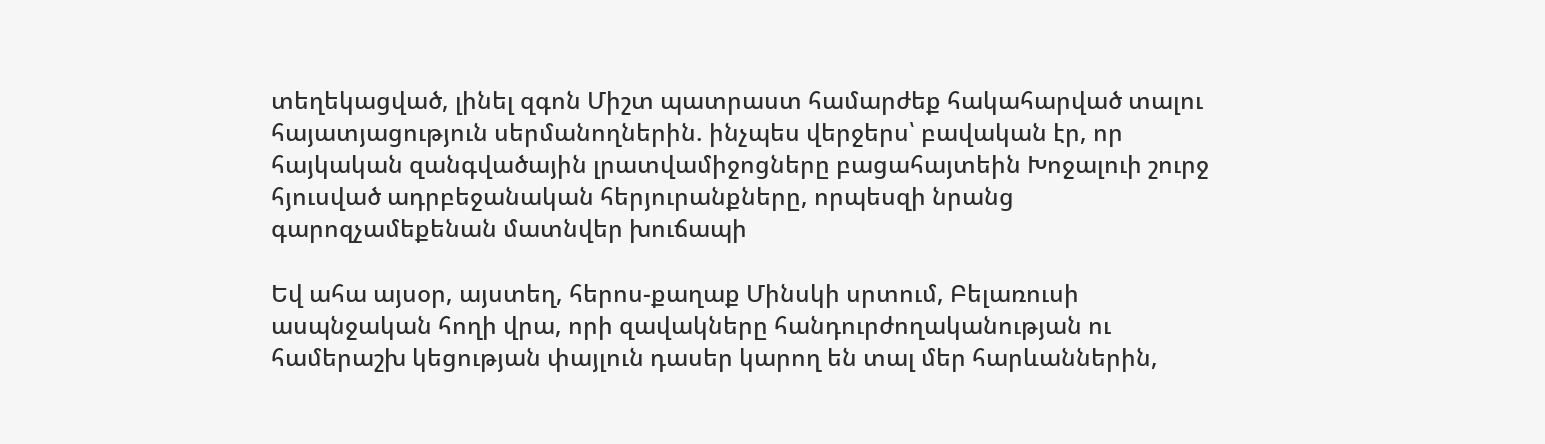տեղեկացված, լինել զգոն Միշտ պատրաստ համարժեք հակահարված տալու հայատյացություն սերմանողներին. ինչպես վերջերս՝ բավական էր, որ հայկական զանգվածային լրատվամիջոցները բացահայտեին Խոջալուի շուրջ հյուսված ադրբեջանական հերյուրանքները, որպեսզի նրանց գարոզչամեքենան մատնվեր խուճապի

Եվ ահա այսօր, այստեղ, հերոս-քաղաք Մինսկի սրտում, Բելառուսի ասպնջական հողի վրա, որի զավակները հանդուրժողականության ու համերաշխ կեցության փայլուն դասեր կարող են տալ մեր հարևաններին,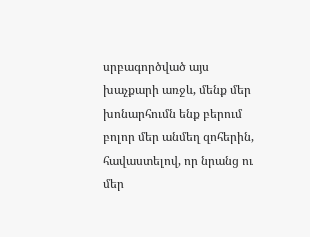սրբագործված այս խաչքարի առջև, մենք մեր խոնարհումն ենք բերում բոլոր մեր անմեղ զոհերին, հավաստելով, որ նրանց ու մեր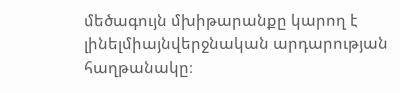մեծագույն մխիթարանքը կարող է լինելմիայնվերջնական արդարության հաղթանակը։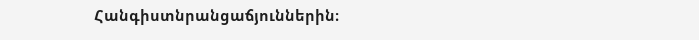Հանգիստնրանցաճյուններին։